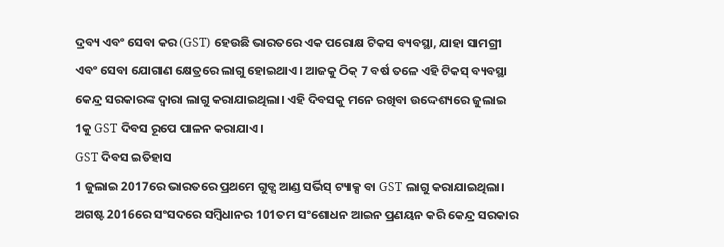ଦ୍ରବ୍ୟ ଏବଂ ସେବା କର (GST) ହେଉଛି ଭାରତରେ ଏକ ପରୋକ୍ଷ ଟିକସ ବ୍ୟବସ୍ଥା, ଯାହା ସାମଗ୍ରୀ ଏବଂ ସେବା ଯୋଗାଣ କ୍ଷେତ୍ରରେ ଲାଗୁ ହୋଇଥାଏ। ଆଜକୁ ଠିକ୍ 7 ବର୍ଷ ତଳେ ଏହି ଟିକସ୍ ବ୍ୟବସ୍ଥା କେନ୍ଦ୍ର ସରକାରଙ୍କ ଦ୍ୱାରା ଲାଗୁ କରାଯାଇଥିଲା। ଏହି ଦିବସକୁ ମନେ ରଖିବା ଉଦ୍ଦେଶ୍ୟରେ ଜୁଲାଇ 1କୁ GST ଦିବସ ରୂପେ ପାଳନ କରାଯାଏ।
GST ଦିବସ ଇତିହାସ
1 ଜୁଲାଇ 2017ରେ ଭାରତରେ ପ୍ରଥମେ ଗୁଡ୍ସ ଆଣ୍ଡ ସର୍ଭିସ୍ ଟ୍ୟାକ୍ସ ବା GST ଲାଗୁ କରାଯାଇଥିଲା। ଅଗଷ୍ଟ 2016ରେ ସଂସଦରେ ସମ୍ବିଧାନର 101ତମ ସଂଶୋଧନ ଆଇନ ପ୍ରଣୟନ କରି କେନ୍ଦ୍ର ସରକାର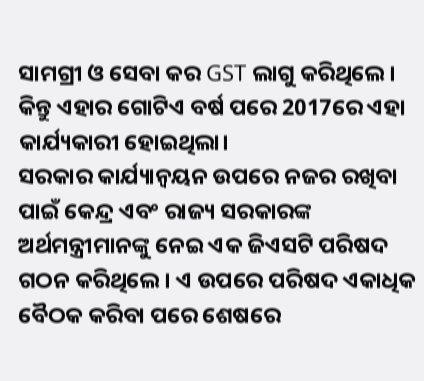ସାମଗ୍ରୀ ଓ ସେବା କର GST ଲାଗୁ କରିଥିଲେ। କିନ୍ତୁ ଏହାର ଗୋଟିଏ ବର୍ଷ ପରେ 2017ରେ ଏହା କାର୍ଯ୍ୟକାରୀ ହୋଇଥିଲା।
ସରକାର କାର୍ଯ୍ୟାନ୍ୱୟନ ଉପରେ ନଜର ରଖିବା ପାଇଁ କେନ୍ଦ୍ର ଏବଂ ରାଜ୍ୟ ସରକାରଙ୍କ ଅର୍ଥମନ୍ତ୍ରୀମାନଙ୍କୁ ନେଇ ଏକ ଜିଏସଟି ପରିଷଦ ଗଠନ କରିଥିଲେ। ଏ ଉପରେ ପରିଷଦ ଏକାଧିକ ବୈଠକ କରିବା ପରେ ଶେଷରେ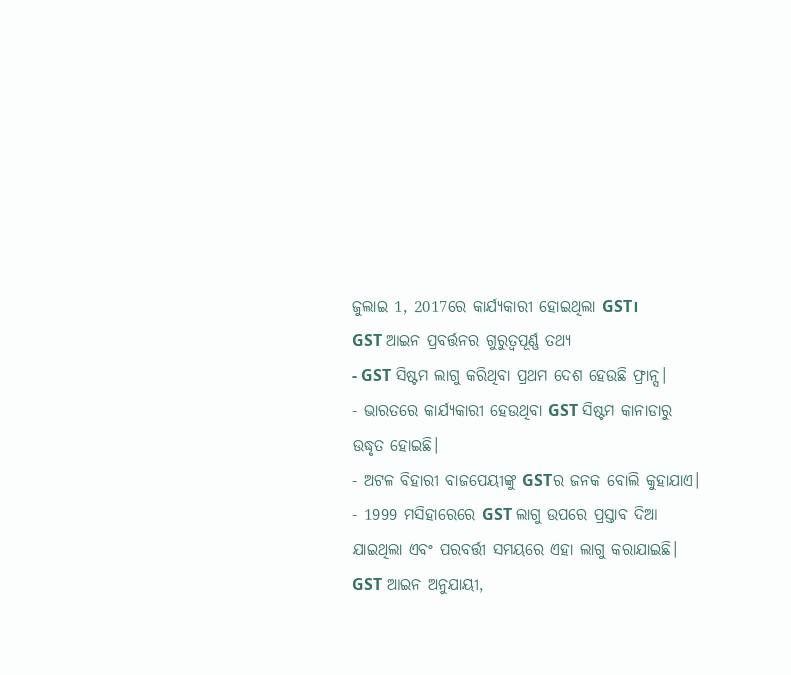ଜୁଲାଇ 1, 2017ରେ କାର୍ଯ୍ୟକାରୀ ହୋଇଥିଲା GST।
GST ଆଇନ ପ୍ରବର୍ତ୍ତନର ଗୁରୁତ୍ୱପୂର୍ଣ୍ଣ ତଥ୍ୟ
- GST ସିଷ୍ଟମ ଲାଗୁ କରିଥିବା ପ୍ରଥମ ଦେଶ ହେଉଛି ଫ୍ରାନ୍ସ।
- ଭାରତରେ କାର୍ଯ୍ୟକାରୀ ହେଉଥିବା GST ସିଷ୍ଟମ କାନାଡାରୁ ଉଦ୍ଧୃତ ହୋଇଛି।
- ଅଟଳ ବିହାରୀ ବାଜପେୟୀଙ୍କୁ GSTର ଜନକ ବୋଲି କୁହାଯାଏ।
- 1999 ମସିହାରେରେ GST ଲାଗୁ ଉପରେ ପ୍ରସ୍ତାବ ଦିଆ ଯାଇଥିଲା ଏବଂ ପରବର୍ତ୍ତୀ ସମୟରେ ଏହା ଲାଗୁ କରାଯାଇଛି।
GST ଆଇନ ଅନୁଯାୟୀ,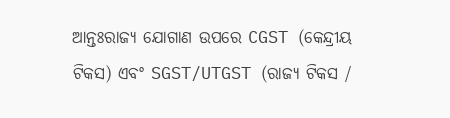ଆନ୍ତଃରାଜ୍ୟ ଯୋଗାଣ ଉପରେ CGST (କେନ୍ଦ୍ରୀୟ ଟିକସ) ଏବଂ SGST/UTGST (ରାଜ୍ୟ ଟିକସ /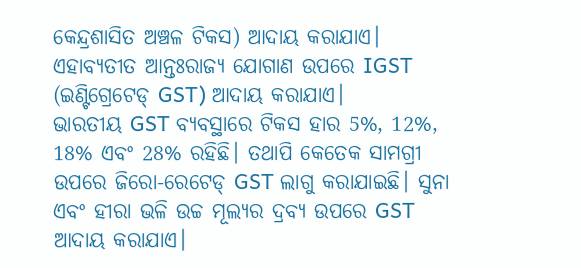କେନ୍ଦ୍ରଶାସିତ ଅଞ୍ଚଳ ଟିକସ) ଆଦାୟ କରାଯାଏ। ଏହାବ୍ୟତୀତ ଆନ୍ତଃରାଜ୍ୟ ଯୋଗାଣ ଉପରେ IGST (ଇଣ୍ଟିଗ୍ରେଟେଡ୍ GST) ଆଦାୟ କରାଯାଏ।
ଭାରତୀୟ GST ବ୍ୟବସ୍ଥାରେ ଟିକସ ହାର 5%, 12%, 18% ଏବଂ 28% ରହିଛି। ତଥାପି କେତେକ ସାମଗ୍ରୀ ଉପରେ ଜିରୋ-ରେଟେଡ୍ GST ଲାଗୁ କରାଯାଇଛି। ସୁନା ଏବଂ ହୀରା ଭଳି ଉଚ୍ଚ ମୂଲ୍ୟର ଦ୍ରବ୍ୟ ଉପରେ GST ଆଦାୟ କରାଯାଏ।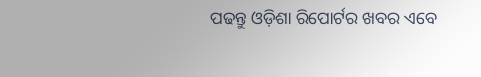ପଢନ୍ତୁ ଓଡ଼ିଶା ରିପୋର୍ଟର ଖବର ଏବେ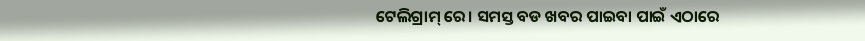ଟେଲିଗ୍ରାମ୍ ରେ। ସମସ୍ତ ବଡ ଖବର ପାଇବା ପାଇଁ ଏଠାରେ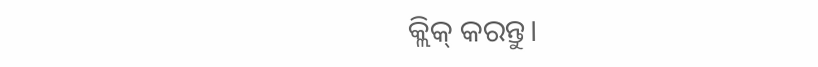କ୍ଲିକ୍ କରନ୍ତୁ।